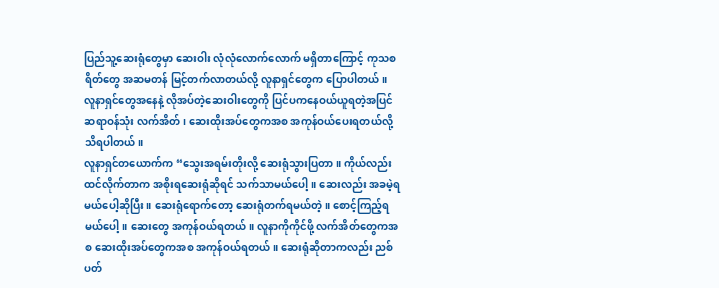ပြည်သူ့ဆေးရုံတွေမှာ ဆေးဝါး လုံလုံလောက်လောက် မရှိတာကြောင့် ကုသစရိတ်တွေ အဆမတန် မြင့်တက်လာတယ်လို့ လူနာရှင်တွေက ပြောပါတယ်။
လူနာရှင်တွေအနေနဲ့ လိုအပ်တဲ့ဆေးဝါးတွေကို ပြင်ပကနေဝယ်ယူရတဲ့အပြင် ဆရာဝန်သုံး လက်အိတ်၊ ဆေးထိုးအပ်တွေကအစ အကုန်ဝယ်ပေးရတယ်လို့ သိရပါတယ်။
လူနာရှင်တယောက်က “သွေးအရမ်းတိုးလို့ ဆေးရုံသွားပြတာ။ ကိုယ်လည်း ထင်လိုက်တာက အစိုးရဆေးရုံဆိုရင် သက်သာမယ်ပေါ့။ ဆေးလည်း အခမဲ့ရမယ်ပေါ့ဆိုပြီး။ ဆေးရုံရောက်တော့ ဆေးရုံတက်ရမယ်တဲ့။ စောင့်ကြည့်ရမယ်ပေါ့။ ဆေးတွေ အကုန်ဝယ်ရတယ်။ လူနာကိုကိုင်ဖို့ လက်အိတ်တွေကအစ ဆေးထိုးအပ်တွေကအစ အကုန်ဝယ်ရတယ်။ ဆေးရုံဆိုတာကလည်း ညစ်ပတ်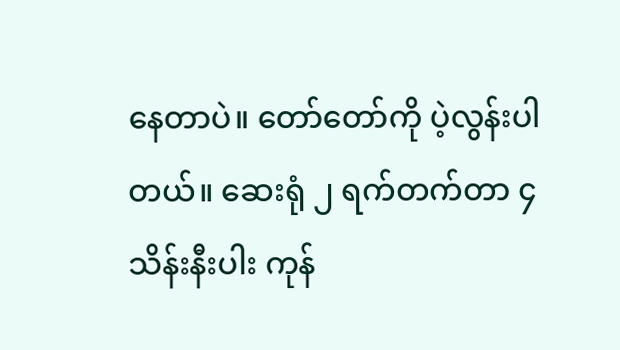နေတာပဲ။ တော်တော်ကို ပဲ့လွန်းပါတယ်။ ဆေးရုံ ၂ ရက်တက်တာ ၄ သိန်းနီးပါး ကုန်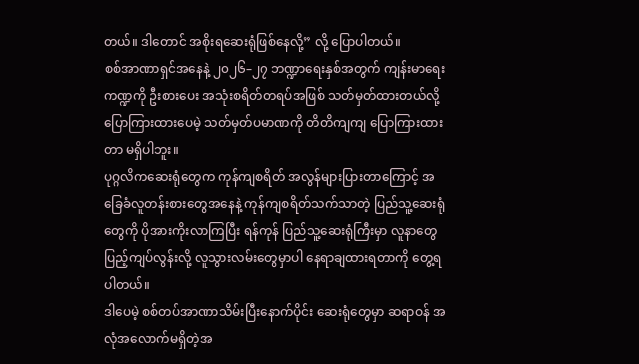တယ်။ ဒါတောင် အစိုးရဆေးရုံဖြစ်နေလို့” လို့ ပြောပါတယ်။
စစ်အာဏာရှင်အနေနဲ့ ၂၀၂၆–၂၇ ဘဏ္ဍာရေးနှစ်အတွက် ကျန်းမာရေးကဏ္ဍကို ဦးစားပေး အသုံးစရိတ်တရပ်အဖြစ် သတ်မှတ်ထားတယ်လို့ ပြောကြားထားပေမဲ့ သတ်မှတ်ပမာဏကို တိတိကျကျ ပြောကြားထားတာ မရှိပါဘူး။
ပုဂ္ဂလိကဆေးရုံတွေက ကုန်ကျစရိတ် အလွန်များပြားတာကြောင့် အခြေခံလူတန်းစားတွေအနေနဲ့ ကုန်ကျစရိတ်သက်သာတဲ့ ပြည်သူ့ဆေးရုံတွေကို ပိုအားကိုးလာကြပြီး ရန်ကုန် ပြည်သူ့ဆေးရုံကြီးမှာ လူနာတွေပြည့်ကျပ်လွန်းလို့ လူသွားလမ်းတွေမှာပါ နေရာချထားရတာကို တွေ့ရပါတယ်။
ဒါပေမဲ့ စစ်တပ်အာဏာသိမ်းပြီးနောက်ပိုင်း ဆေးရုံတွေမှာ ဆရာဝန် အလုံအလောက်မရှိတဲ့အ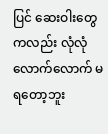ပြင် ဆေးဝါးတွေကလည်း လုံလုံလောက်လောက် မရတော့ဘူး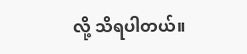လို့ သိရပါတယ်။